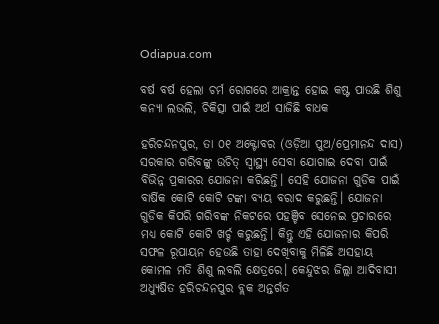Odiapua.com

ବର୍ଷ ବର୍ଷ ହେଲା ଚର୍ମ ରୋଗରେ ଆକ୍ରାନ୍ତ ହୋଇ କଷ୍ଟ ପାଉଛି ଶିଶୁ କନ୍ୟା ଲଭଲି, ଚିକିତ୍ସା ପାଇଁ ଅର୍ଥ ସାଜିଛି ବାଧକ

ହରିଚନ୍ଦନପୁର, ତା ୦୧ ଅକ୍ଟୋବର (ଓଡ଼ିଆ ପୁଅ/ପ୍ରେମାନନ୍ଦ ଦାସ) ସରକାର ଗରିବଙ୍କୁ ଉଚିତ୍ ସ୍ବାସ୍ଥ୍ୟ ସେବା ଯୋଗାଇ ଦେବା ପାଇଁ ବିଭିନ୍ନ ପ୍ରକାରର ଯୋଜନା କରିଛନ୍ତି। ସେହି ଯୋଜନା ଗୁଡିକ ପାଇଁ ବାର୍ଷିକ କୋଟି କୋଟି ଟଙ୍କା ବ୍ୟୟ ବରାଦ କରୁଛନ୍ତି। ଯୋଜନା ଗୁଡିକ କିପରି ଗରିବଙ୍କ ନିକଟରେ ପହଞ୍ଚିବ ସେନେଇ ପ୍ରଚାରରେ ମଧ୍ୟ କୋଟି କୋଟି ଖର୍ଚ୍ଚ କରୁଛନ୍ତି। କିନ୍ତୁ ଏହି ଯୋଜନାର କିପରି ସଫଳ ରୂପାୟନ ହେଉଛି ତାହା ଦେଖିବାକୁ ମିଳିଛି ଅସହାୟ କୋମଳ ମତି ଶିଶୁ ଲବଲି କ୍ଷେତ୍ରରେ। କେନ୍ଦୁଝର ଜିଲ୍ଲା ଆଦିବାସୀ ଅଧ୍ୟୁଷିତ ହରିଚନ୍ଦନପୁର ବ୍ଲକ ଅନ୍ତର୍ଗତ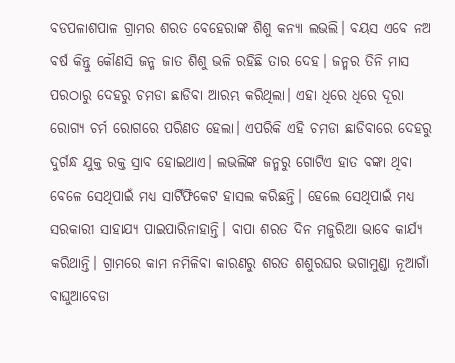ବଡପଳାଶପାଳ ଗ୍ରାମର ଶରତ ବେହେରାଙ୍କ ଶିଶୁ କନ୍ୟା ଲଭଲି। ବୟସ ଏବେ ନଅ ବର୍ଷ କିନ୍ତୁ କୌଣସି ଜନ୍ମ ଜାତ ଶିଶୁ ଭଳି ରହିଛି ତାର ଦେହ। ଜନ୍ମର ତିନି ମାସ ପରଠାରୁ ଦେହରୁ ଚମଡା ଛାଡିବା ଆରମ୍ଭ କରିଥିଲା। ଏହା ଧିରେ ଧିରେ ଦୂରା ରୋଗ୍ୟ ଚର୍ମ ରୋଗରେ ପରିଣତ ହେଲା। ଏପରିକି ଏହି ଚମଡା ଛାଡିବାରେ ଦେହରୁ ଦୁର୍ଗନ୍ଧ ଯୁକ୍ତ ରକ୍ତ ସ୍ରାବ ହୋଇଥାଏ। ଲଭଲିଙ୍କ ଜନ୍ମରୁ ଗୋଟିଏ ହାତ ବଙ୍କା ଥିବା ବେଳେ ସେଥିପାଇଁ ମଧ୍ୟ ସାର୍ଟିଫିକେଟ ହାସଲ କରିଛନ୍ତି। ହେଲେ ସେଥିପାଇଁ ମଧ୍ୟ ସରକାରୀ ସାହାଯ୍ୟ ପାଇପାରିନାହାନ୍ତି। ବାପା ଶରତ ଦିନ ମଜୁରିଆ ଭାବେ କାର୍ଯ୍ୟ କରିଥାନ୍ତି। ଗ୍ରାମରେ କାମ ନମିଳିବା କାରଣରୁ ଶରତ ଶଶୁରଘର ଭଗାମୁଣ୍ଡା ନୂଆଗାଁ ବାଘୁଆବେଡା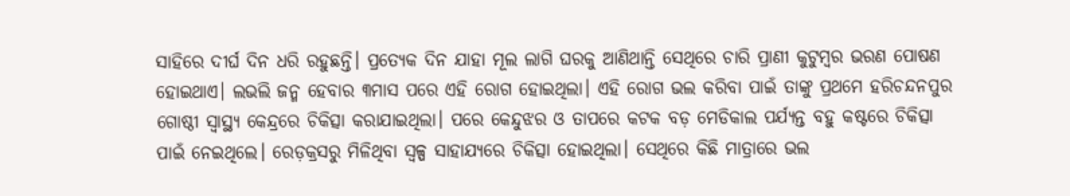ସାହିରେ ଦୀର୍ଘ ଦିନ ଧରି ରହୁଛନ୍ତି। ପ୍ରତ୍ୟେକ ଦିନ ଯାହା ମୂଲ ଲାଗି ଘରକୁ ଆଣିଥାନ୍ତି ସେଥିରେ ଚାରି ପ୍ରାଣୀ କୁଟୁମ୍ବର ଭରଣ ପୋଷଣ ହୋଇଥାଏ। ଲଭଲି ଜନ୍ମ ହେବାର ୩ମାସ ପରେ ଏହି ରୋଗ ହୋଇଥିଲା। ଏହି ରୋଗ ଭଲ କରିବା ପାଇଁ ତାଙ୍କୁ ପ୍ରଥମେ ହରିଚନ୍ଦନପୁର ଗୋଷ୍ଠୀ ସ୍ବାସ୍ଥ୍ୟ କେନ୍ଦ୍ରରେ ଚିକିତ୍ସା କରାଯାଇଥିଲା। ପରେ କେନ୍ଦୁଝର ଓ ତାପରେ କଟକ ବଡ଼ ମେଡିକାଲ ପର୍ଯ୍ୟନ୍ତ ବହୁ କଷ୍ଟରେ ଚିକିତ୍ସା ପାଇଁ ନେଇଥିଲେ। ରେଡ଼କ୍ରସରୁ ମିଳିଥିବା ସ୍ୱଳ୍ପ ସାହାଯ୍ୟରେ ଚିକିତ୍ସା ହୋଇଥିଲା। ସେଥିରେ କିଛି ମାତ୍ରାରେ ଭଲ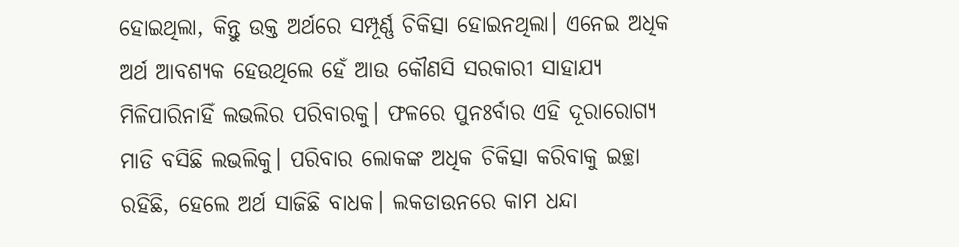ହୋଇଥିଲା, କିନ୍ତୁ ଉକ୍ତ ଅର୍ଥରେ ସମ୍ପୂର୍ଣ୍ଣ ଚିକିତ୍ସା ହୋଇନଥିଲା। ଏନେଇ ଅଧିକ ଅର୍ଥ ଆବଶ୍ୟକ ହେଉଥିଲେ ହେଁ ଆଉ କୌଣସି ସରକାରୀ ସାହାଯ୍ୟ ମିଳିପାରିନାହିଁ ଲଭଲିର ପରିବାରକୁ। ଫଳରେ ପୁନଃର୍ବାର ଏହି ଦୂରାରୋଗ୍ୟ ମାଡି ବସିଛି ଲଭଲିକୁ। ପରିବାର ଲୋକଙ୍କ ଅଧିକ ଚିକିତ୍ସା କରିବାକୁ ଇଚ୍ଛା ରହିଛି, ହେଲେ ଅର୍ଥ ସାଜିଛି ବାଧକ। ଲକଡାଉନରେ କାମ ଧନ୍ଦା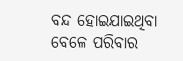ବନ୍ଦ ହୋଇଯାଇଥିବା ବେଳେ ପରିବାର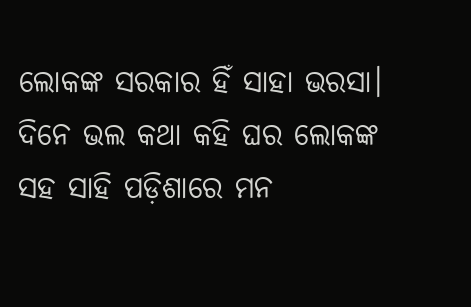ଲୋକଙ୍କ ସରକାର ହିଁ ସାହା ଭରସା। ଦିନେ ଭଲ କଥା କହି ଘର ଲୋକଙ୍କ ସହ ସାହି ପଡ଼ିଶାରେ ମନ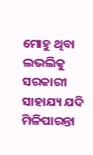ମୋହୁ ଥିବା ଲଭଲିକୁ ସରକାରୀ ସାହାଯ୍ୟ ଯଦି ମିଳିପାରନ୍ତା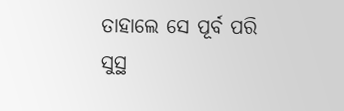ତାହାଲେ ସେ ପୂର୍ବ ପରି ସୁସ୍ଥ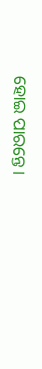ହୋଇ ପାରନ୍ତେ।